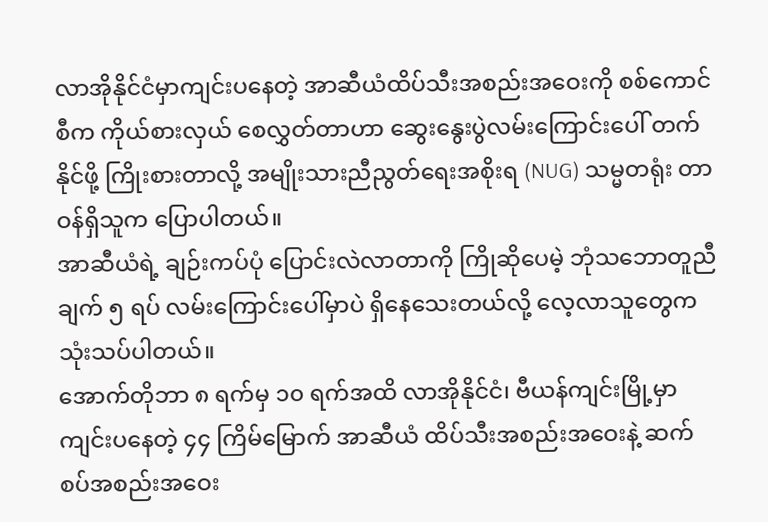လာအိုနိုင်ငံမှာကျင်းပနေတဲ့ အာဆီယံထိပ်သီးအစည်းအဝေးကို စစ်ကောင်စီက ကိုယ်စားလှယ် စေလွှတ်တာဟာ ဆွေးနွေးပွဲလမ်းကြောင်းပေါ် တက်နိုင်ဖို့ ကြိုးစားတာလို့ အမျိုးသားညီညွတ်ရေးအစိုးရ (NUG) သမ္မတရုံး တာဝန်ရှိသူက ပြောပါတယ်။
အာဆီယံရဲ့ ချဉ်းကပ်ပုံ ပြောင်းလဲလာတာကို ကြိုဆိုပေမဲ့ ဘုံသဘောတူညီချက် ၅ ရပ် လမ်းကြောင်းပေါ်မှာပဲ ရှိနေသေးတယ်လို့ လေ့လာသူတွေက သုံးသပ်ပါတယ်။
အောက်တိုဘာ ၈ ရက်မှ ၁၀ ရက်အထိ လာအိုနိုင်ငံ၊ ဗီယန်ကျင်းမြို့မှာ ကျင်းပနေတဲ့ ၄၄ ကြိမ်မြောက် အာဆီယံ ထိပ်သီးအစည်းအဝေးနဲ့ ဆက်စပ်အစည်းအဝေး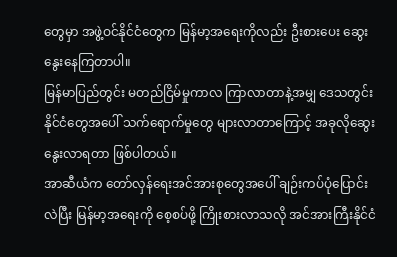တွေမှာ အဖွဲ့ဝင်နိုင်ငံတွေက မြန်မာ့အရေးကိုလည်း ဦးစားပေး ဆွေးနွေးနေကြတာပါ။
မြန်မာပြည်တွင်း မတည်ငြိမ်မှုကာလ ကြာလာတာနဲ့အမျှ ဒေသတွင်းနိုင်ငံတွေအပေါ် သက်ရောက်မှုတွေ များလာတာကြောင့် အခုလိုဆွေးနွေးလာရတာ ဖြစ်ပါတယ်။
အာဆီယံက တော်လှန်ရေးအင်အားစုတွေအပေါ် ချဉ်းကပ်ပုံပြောင်းလဲပြီး မြန်မာ့အရေးကို စေ့စပ်ဖို့ ကြိုးစားလာသလို အင်အားကြီးနိုင်ငံ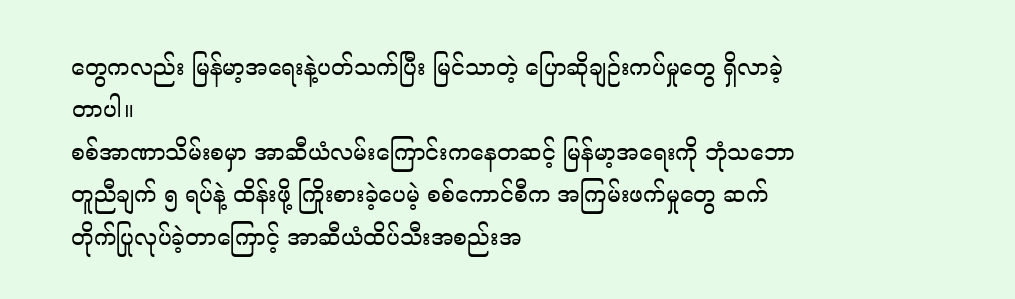တွေကလည်း မြန်မာ့အရေးနဲ့ပတ်သက်ပြီး မြင်သာတဲ့ ပြောဆိုချဉ်းကပ်မှုတွေ ရှိလာခဲ့တာပါ။
စစ်အာဏာသိမ်းစမှာ အာဆီယံလမ်းကြောင်းကနေတဆင့် မြန်မာ့အရေးကို ဘုံသဘောတူညီချက် ၅ ရပ်နဲ့ ထိန်းဖို့ ကြိုးစားခဲ့ပေမဲ့ စစ်ကောင်စီက အကြမ်းဖက်မှုတွေ ဆက်တိုက်ပြုလုပ်ခဲ့တာကြောင့် အာဆီယံထိပ်သီးအစည်းအ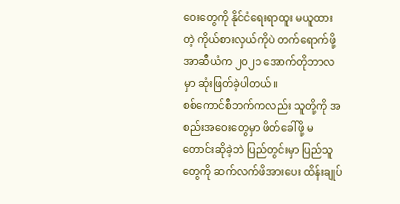ဝေးတွေကို နိုင်ငံရေးရာထူး မယူထားတဲ့ ကိုယ်စားလှယ်ကိုပဲ တက်ရောက်ဖို့ အာဆီယံက ၂၀၂၁ အောက်တိုဘာလမှာ ဆုံးဖြတ်ခဲ့ပါတယ်။
စစ်ကောင်စီဘက်ကလည်း သူတို့ကို အစည်းအဝေးတွေမှာ ဖိတ်ခေါ်ဖို့ မတောင်းဆိုခဲ့ဘဲ ပြည်တွင်းမှာ ပြည်သူတွေကို ဆက်လက်ဖိအားပေး ထိန်းချုပ်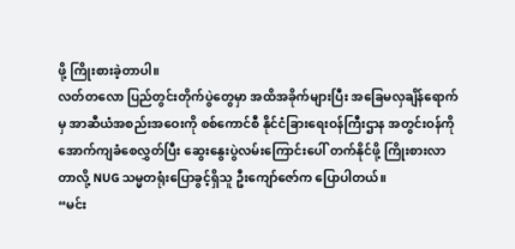ဖို့ ကြိုးစားခဲ့တာပါ။
လတ်တလော ပြည်တွင်းတိုက်ပွဲတွေမှာ အထိအခိုက်များပြီး အခြေမလှချိန်ရောက်မှ အာဆီယံအစည်းအဝေးကို စစ်ကောင်စီ နိုင်ငံခြားရေးဝန်ကြီးဌာန အတွင်းဝန်ကို အောက်ကျခံစေလွှတ်ပြီး ဆွေးနွေးပွဲလမ်းကြောင်းပေါ် တက်နိုင်ဖို့ ကြိုးစားလာတာလို့ NUG သမ္မတရုံးပြောခွင့်ရှိသူ ဦးကျော်ဇော်က ပြောပါတယ်။
“မင်း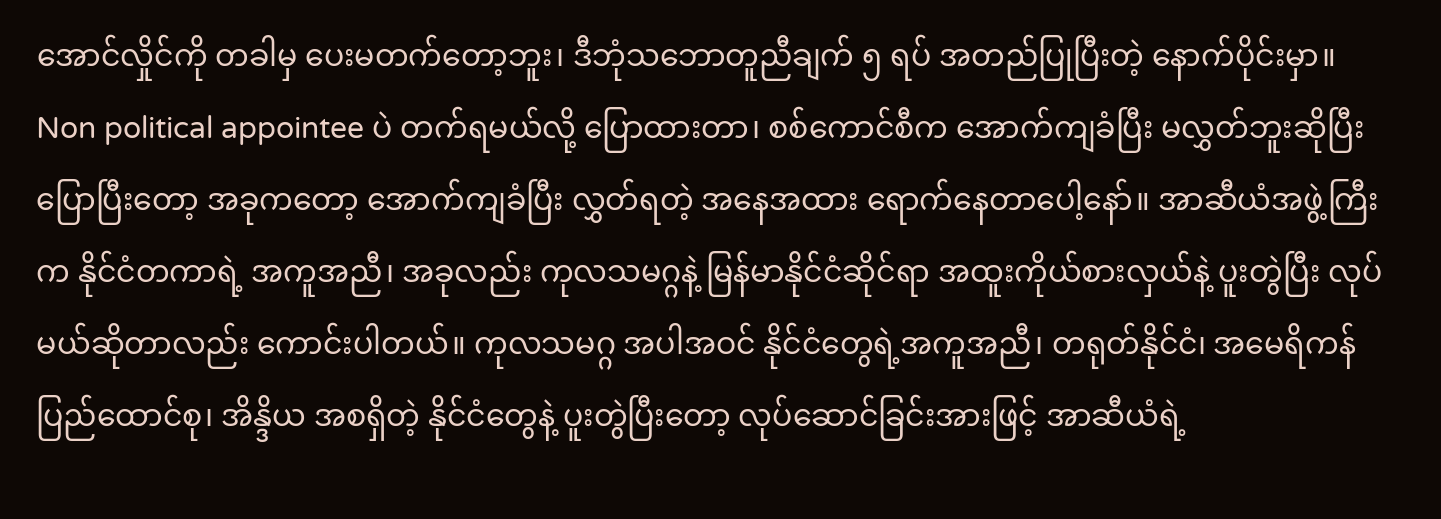အောင်လှိုင်ကို တခါမှ ပေးမတက်တော့ဘူး၊ ဒီဘုံသဘောတူညီချက် ၅ ရပ် အတည်ပြုပြီးတဲ့ နောက်ပိုင်းမှာ။ Non political appointee ပဲ တက်ရမယ်လို့ ပြောထားတာ၊ စစ်ကောင်စီက အောက်ကျခံပြီး မလွှတ်ဘူးဆိုပြီး ပြောပြီးတော့ အခုကတော့ အောက်ကျခံပြီး လွှတ်ရတဲ့ အနေအထား ရောက်နေတာပေါ့နော်။ အာဆီယံအဖွဲ့ကြီးက နိုင်ငံတကာရဲ့ အကူအညီ၊ အခုလည်း ကုလသမဂ္ဂနဲ့ မြန်မာနိုင်ငံဆိုင်ရာ အထူးကိုယ်စားလှယ်နဲ့ ပူးတွဲပြီး လုပ်မယ်ဆိုတာလည်း ကောင်းပါတယ်။ ကုလသမဂ္ဂ အပါအဝင် နိုင်ငံတွေရဲ့အကူအညီ၊ တရုတ်နိုင်ငံ၊ အမေရိကန်ပြည်ထောင်စု၊ အိန္ဒိယ အစရှိတဲ့ နိုင်ငံတွေနဲ့ ပူးတွဲပြီးတော့ လုပ်ဆောင်ခြင်းအားဖြင့် အာဆီယံရဲ့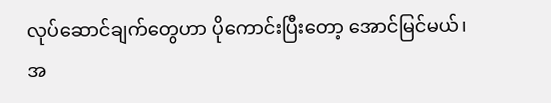လုပ်ဆောင်ချက်တွေဟာ ပိုကောင်းပြီးတော့ အောင်မြင်မယ်၊ အ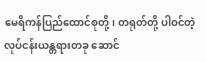မေရိကန်ပြည်ထောင်စုတို့၊ တရုတ်တို့ ပါဝင်တဲ့ လုပ်ငန်းယန္တရားတခု ဆောင်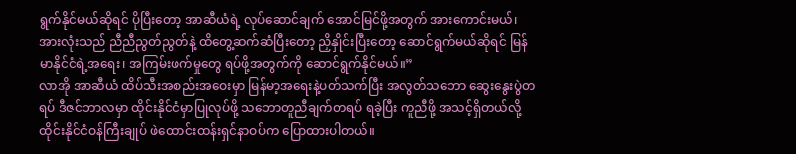ရွက်နိုင်မယ်ဆိုရင် ပိုပြီးတော့ အာဆီယံရဲ့ လုပ်ဆောင်ချက် အောင်မြင်ဖို့အတွက် အားကောင်းမယ်၊ အားလုံးသည် ညီညီညွတ်ညွတ်နဲ့ ထိတွေ့ဆက်ဆံပြီးတော့ ညှိနှိုင်းပြီးတော့ ဆောင်ရွက်မယ်ဆိုရင် မြန်မာနိုင်ငံရဲ့အရေး၊ အကြမ်းဖက်မှုတွေ ရပ်ဖို့အတွက်ကို ဆောင်ရွက်နိုင်မယ်။”
လာအို အာဆီယံ ထိပ်သီးအစည်းအဝေးမှာ မြန်မာ့အရေးနဲ့ပတ်သက်ပြီး အလွတ်သဘော ဆွေးနွေးပွဲတရပ် ဒီဇင်ဘာလမှာ ထိုင်းနိုင်ငံမှာပြုလုပ်ဖို့ သဘောတူညီချက်တရပ် ရခဲ့ပြီး ကူညီဖို့ အသင့်ရှိတယ်လို့ ထိုင်းနိုင်ငံဝန်ကြီးချုပ် ဖဲထောင်းထန်းရှင်နာဝပ်က ပြောထားပါတယ်။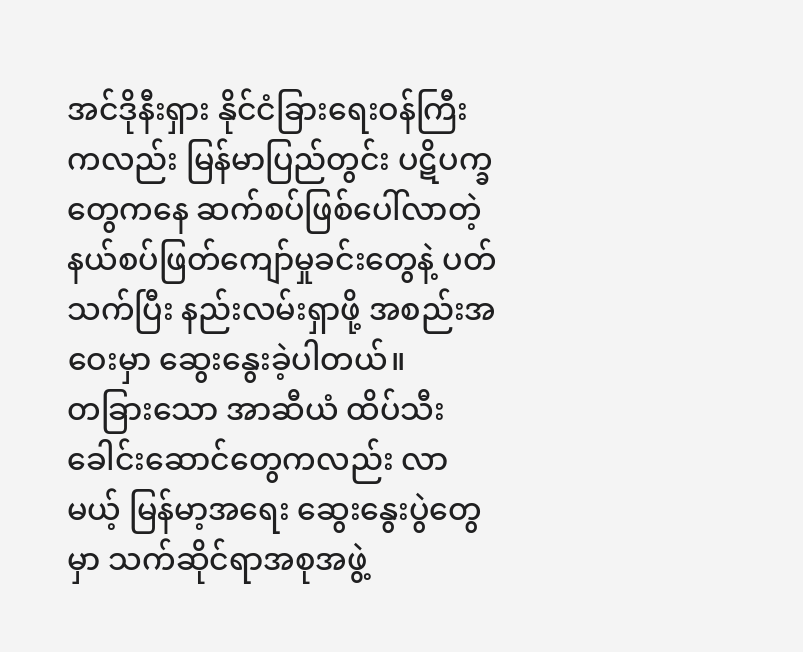အင်ဒိုနီးရှား နိုင်ငံခြားရေးဝန်ကြီးကလည်း မြန်မာပြည်တွင်း ပဋိပက္ခတွေကနေ ဆက်စပ်ဖြစ်ပေါ်လာတဲ့ နယ်စပ်ဖြတ်ကျော်မှုခင်းတွေနဲ့ ပတ်သက်ပြီး နည်းလမ်းရှာဖို့ အစည်းအဝေးမှာ ဆွေးနွေးခဲ့ပါတယ်။
တခြားသော အာဆီယံ ထိပ်သီးခေါင်းဆောင်တွေကလည်း လာမယ့် မြန်မာ့အရေး ဆွေးနွေးပွဲတွေမှာ သက်ဆိုင်ရာအစုအဖွဲ့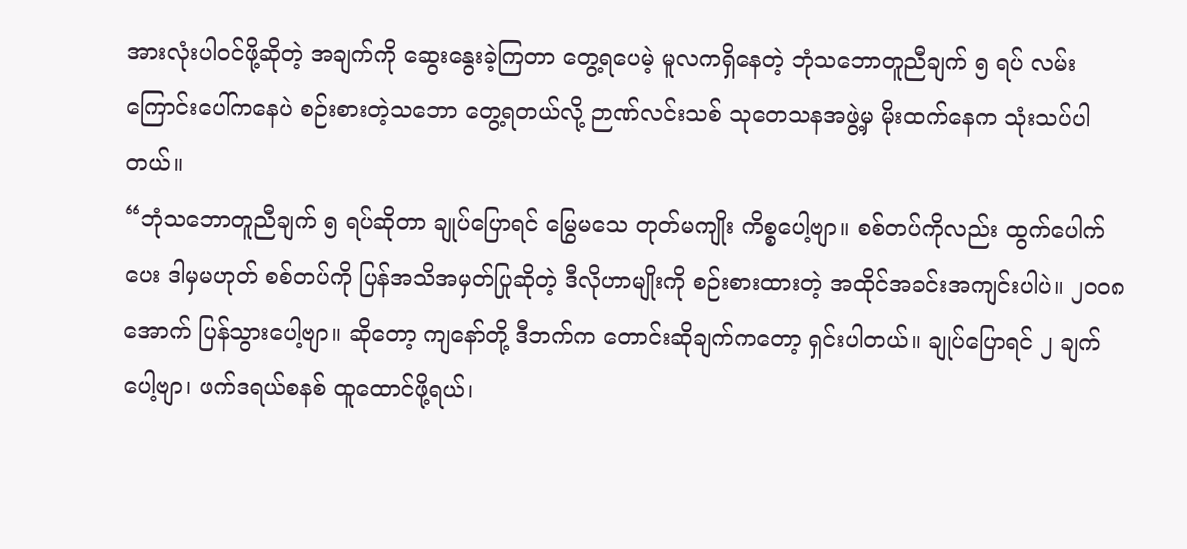အားလုံးပါဝင်ဖို့ဆိုတဲ့ အချက်ကို ဆွေးနွေးခဲ့ကြတာ တွေ့ရပေမဲ့ မူလကရှိနေတဲ့ ဘုံသဘောတူညီချက် ၅ ရပ် လမ်းကြောင်းပေါ်ကနေပဲ စဉ်းစားတဲ့သဘော တွေ့ရတယ်လို့ ဉာဏ်လင်းသစ် သုတေသနအဖွဲ့မှ မိုးထက်နေက သုံးသပ်ပါတယ်။
“ဘုံသဘောတူညီချက် ၅ ရပ်ဆိုတာ ချုပ်ပြောရင် မြွေမသေ တုတ်မကျိုး ကိစ္စပေါ့ဗျာ။ စစ်တပ်ကိုလည်း ထွက်ပေါက်ပေး ဒါမှမဟုတ် စစ်တပ်ကို ပြန်အသိအမှတ်ပြုဆိုတဲ့ ဒီလိုဟာမျိုးကို စဉ်းစားထားတဲ့ အထိုင်အခင်းအကျင်းပါပဲ။ ၂၀၀၈ အောက် ပြန်သွားပေါ့ဗျာ။ ဆိုတော့ ကျနော်တို့ ဒီဘက်က တောင်းဆိုချက်ကတော့ ရှင်းပါတယ်။ ချုပ်ပြောရင် ၂ ချက်ပေါ့ဗျာ၊ ဖက်ဒရယ်စနစ် ထူထောင်ဖို့ရယ်၊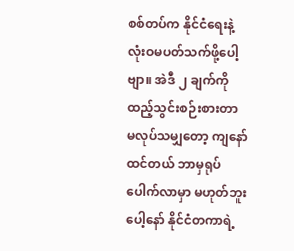စစ်တပ်က နိုင်ငံရေးနဲ့ လုံးဝမပတ်သက်ဖို့ပေါ့ဗျာ။ အဲဒီ ၂ ချက်ကို ထည့်သွင်းစဉ်းစားတာ မလုပ်သမျှတော့ ကျနော်ထင်တယ် ဘာမှရုပ်ပေါက်လာမှာ မဟုတ်ဘူးပေါ့နော် နိုင်ငံတကာရဲ့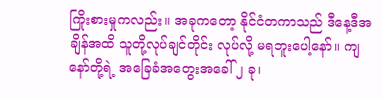ကြိုးစားမှုကလည်း။ အခုကတော့ နိုင်ငံတကာသည် ဒီနေ့ဒီအချိန်အထိ သူတို့လုပ်ချင်တိုင်း လုပ်လို့ မရဘူးပေါ့နော်။ ကျနော်တို့ရဲ့ အခြေခံအတွေးအခေါ် ၂ ခု၊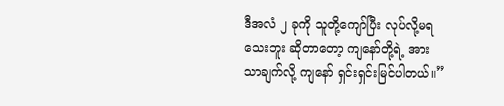ဒီအလံ ၂ ခုကို သူတို့ကျော်ပြီး လုပ်လို့မရသေးဘူး ဆိုတာတော့ ကျနော်တို့ရဲ့ အားသာချက်လို့ ကျနော် ရှင်းရှင်းမြင်ပါတယ်။”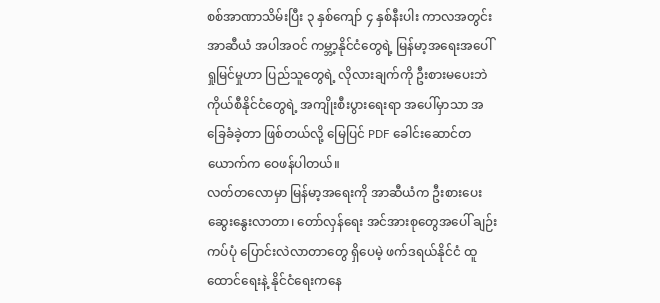စစ်အာဏာသိမ်းပြီး ၃ နှစ်ကျော် ၄ နှစ်နီးပါး ကာလအတွင်း အာဆီယံ အပါအဝင် ကမ္ဘာ့နိုင်ငံတွေရဲ့ မြန်မာ့အရေးအပေါ် ရှုမြင်မှုဟာ ပြည်သူတွေရဲ့ လိုလားချက်ကို ဦးစားမပေးဘဲ ကိုယ်စီနိုင်ငံတွေရဲ့ အကျိုးစီးပွားရေးရာ အပေါ်မှာသာ အခြေခံခဲ့တာ ဖြစ်တယ်လို့ မြေပြင် PDF ခေါင်းဆောင်တယောက်က ဝေဖန်ပါတယ်။
လတ်တလောမှာ မြန်မာ့အရေးကို အာဆီယံက ဦးစားပေး ဆွေးနွေးလာတာ၊ တော်လှန်ရေး အင်အားစုတွေအပေါ် ချဉ်းကပ်ပုံ ပြောင်းလဲလာတာတွေ ရှိပေမဲ့ ဖက်ဒရယ်နိုင်ငံ ထူထောင်ရေးနဲ့ နိုင်ငံရေးကနေ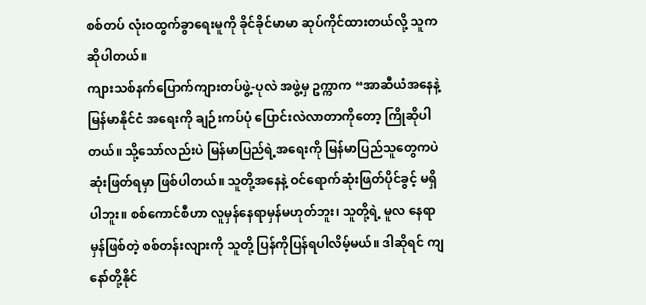စစ်တပ် လုံးဝထွက်ခွာရေးမူကို ခိုင်ခိုင်မာမာ ဆုပ်ကိုင်ထားတယ်လို့ သူကဆိုပါတယ်။
ကျားသစ်နက်ပြောက်ကျားတပ်ဖွဲ့-ပုလဲ အဖွဲ့မှ ဥက္ကာက “အာဆီယံအနေနဲ့ မြန်မာနိုင်ငံ အရေးကို ချဉ်းကပ်ပုံ ပြောင်းလဲလာတာကိုတော့ ကြိုဆိုပါတယ်။ သို့သော်လည်းပဲ မြန်မာပြည်ရဲ့အရေးကို မြန်မာပြည်သူတွေကပဲ ဆုံးဖြတ်ရမှာ ဖြစ်ပါတယ်။ သူတို့အနေနဲ့ ဝင်ရောက်ဆုံးဖြတ်ပိုင်ခွင့် မရှိပါဘူး။ စစ်ကောင်စီဟာ လူမှန်နေရာမှန်မဟုတ်ဘူး၊ သူတို့ရဲ့ မူလ နေရာမှန်ဖြစ်တဲ့ စစ်တန်းလျားကို သူတို့ ပြန်ကိုပြန်ရပါလိမ့်မယ်။ ဒါဆိုရင် ကျနော်တို့နိုင်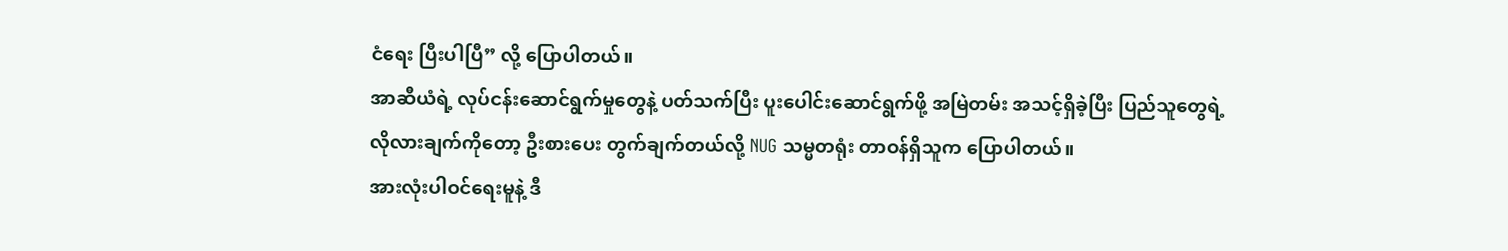ငံရေး ပြီးပါပြီ” လို့ ပြောပါတယ်။
အာဆီယံရဲ့ လုပ်ငန်းဆောင်ရွက်မှုတွေနဲ့ ပတ်သက်ပြီး ပူးပေါင်းဆောင်ရွက်ဖို့ အမြဲတမ်း အသင့်ရှိခဲ့ပြီး ပြည်သူတွေရဲ့ လိုလားချက်ကိုတော့ ဦးစားပေး တွက်ချက်တယ်လို့ NUG သမ္မတရုံး တာဝန်ရှိသူက ပြောပါတယ်။
အားလုံးပါဝင်ရေးမူနဲ့ ဒီ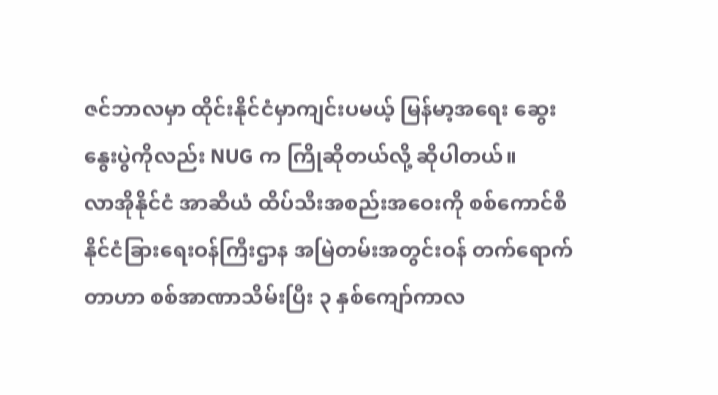ဇင်ဘာလမှာ ထိုင်းနိုင်ငံမှာကျင်းပမယ့် မြန်မာ့အရေး ဆွေးနွေးပွဲကိုလည်း NUG က ကြိုဆိုတယ်လို့ ဆိုပါတယ်။
လာအိုနိုင်ငံ အာဆီယံ ထိပ်သီးအစည်းအဝေးကို စစ်ကောင်စီ နိုင်ငံခြားရေးဝန်ကြီးဌာန အမြဲတမ်းအတွင်းဝန် တက်ရောက်တာဟာ စစ်အာဏာသိမ်းပြီး ၃ နှစ်ကျော်ကာလ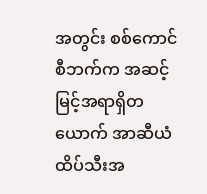အတွင်း စစ်ကောင်စီဘက်က အဆင့်မြင့်အရာရှိတယောက် အာဆီယံထိပ်သီးအ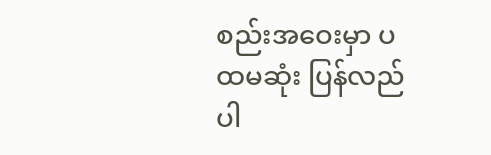စည်းအဝေးမှာ ပထမဆုံး ပြန်လည်ပါ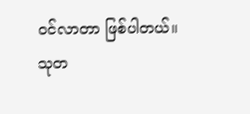ဝင်လာတာ ဖြစ်ပါတယ်။
သုတ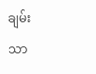ချမ်းသာ